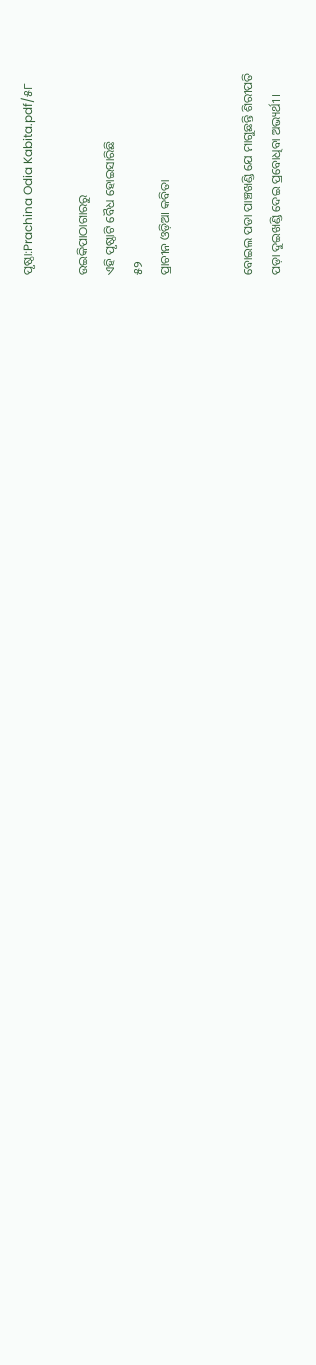ପୃଷ୍ଠା:Prachina Odia Kabita.pdf/୫୮

ଉଇକିପାଠାଗାର‌ରୁ
ଏହି ପୃଷ୍ଠାଟି ବୈଧ ହୋଇସାରିଛି
୫୨
ପ୍ରାଚୀନ ଓଡ଼ିଆ କବିତା


ବୋଇଲ ପଡା ପାଞ୍ଚଖଣ୍ଡି ଯେ ମାଗୁଛନ୍ତି ଶିରୀପତି
ପଡ଼ା ଦୁଇଖଣ୍ଡି ଦେଇ ପ୍ରବୋଧିବା ଅଭ୍ୟର୍ଥୀ ।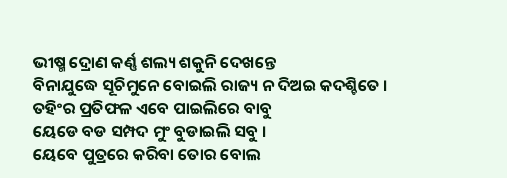ଭୀଷ୍ମ ଦ୍ରୋଣ କର୍ଣ୍ଣ ଶଲ୍ୟ ଶକୁନି ଦେଖନ୍ତେ
ବିନାଯୁଦ୍ଧେ ସୂଚିମୁନେ ବୋଇଲି ରାଜ୍ୟ ନ ଦିଅଇ କଦଶ୍ଚିତେ ।
ତ‌ହିଂର ପ୍ରତିଫଳ ଏବେ ପାଇଲିରେ ବାବୁ
ୟେଡେ ବଡ ସମ୍ପଦ ମୁଂ ବୁଡାଇଲି ସବୁ ।
ୟେବେ ପୁତ୍ରରେ କରିବା ତୋର ବୋଲ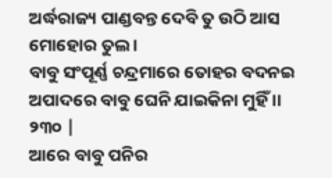ଅର୍ଦ୍ଧରାଜ୍ୟ ପାଣ୍ଡବନ୍ତ ଦେବି ତୁ ଉଠି ଆସ ମୋହୋର ତୁଲ ।
ବାବୁ ସଂପୂର୍ଣ୍ଣ ଚନ୍ଦ୍ରମାରେ ତୋହର ବଦନଇ
ଅପାଦରେ ବାବୁ ଘେନି ଯାଇକିନା ମୁହିଁ ।। ୨୩୦ |
ଆରେ ବାବୁ ପନିର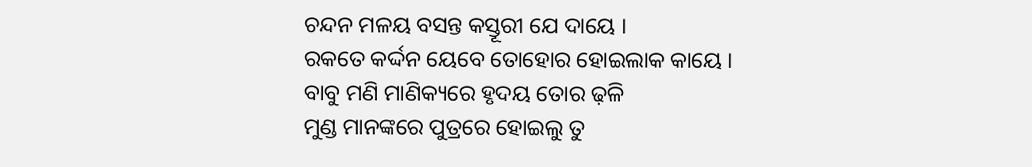ଚନ୍ଦନ ମଳୟ ବସନ୍ତ କସ୍ତୂରୀ ଯେ ଦାୟେ ।
ରକତେ କର୍ଦ୍ଦନ ୟେବେ ତୋହୋର ହୋଇଲାକ କାୟେ ।
ବାବୁ ମଣି ମାଣିକ୍ୟରେ ହୃଦୟ ତୋର ଢ଼ଳି
ମୁଣ୍ଡ ମାନଙ୍କରେ ପୁତ୍ରରେ ହୋଇଲୁ ତୁ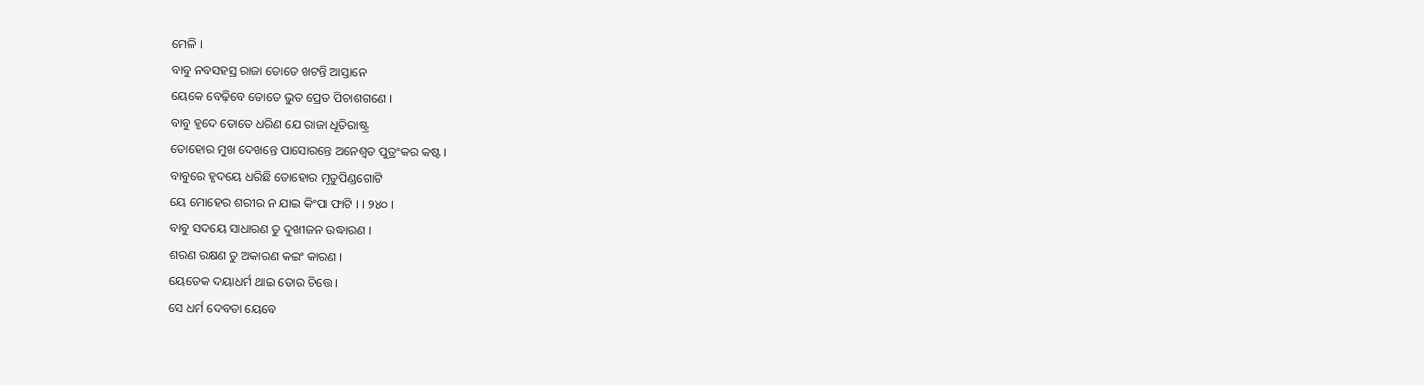ମେଳି ।
ବାବୁ ନବସହସ୍ର ରାଜା ତୋତେ ଖଟନ୍ତି ଆସ୍ତାନେ
ୟେକେ ବେଢ଼ିବେ ତୋତେ ଭୁତ ପ୍ରେତ ପିଚାଶଗଣେ ।
ବାବୁ ହୃଦେ ତୋତେ ଧରିଣ ଯେ ରାଜା ଧୂତିରାଷ୍ଟ୍ର
ତୋହୋର ମୁଖ ଦେଖନ୍ତେ ପାସୋରନ୍ତେ ଅନେଶ୍ୱତ ପୁତ୍ରଂକର କଷ୍ଟ ।
ବାବୁରେ ହୃଦୟେ ଧରିଛି ତୋହୋର ମୃତୁପିଣ୍ଡଗୋଟି
ୟେ ମୋହେର ଶରୀର ନ ଯାଇ କିଂପା ଫାଟି । । ୨୪୦ ।
ବାବୁ ସଦୟେ ସାଧାରଣ ତୁ ଦୁଖୀଜନ ଉଦ୍ଧାରଣ ।
ଶରଣ ରକ୍ଷଣ ତୁ ଅକାରଣ କଇଂ କାରଣ ।
ୟେତେକ ଦୟାଧର୍ମ ଥାଇ ତୋର ଚିତ୍ତେ ।
ସେ ଧର୍ମ ଦେବତା ୟେବେ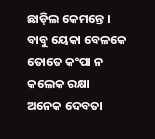ଛାଡ଼ିଲ କେମନ୍ତେ ।
ବାବୁ ୟେକା ବେଳକେ ତୋତେ କଂପା ନ କଲେକ ରକ୍ଷା
ଅନେକ ଦେବତା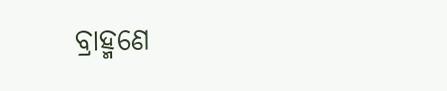ବ୍ରାହ୍ମଣେ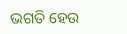ଭଗତି ହେଉ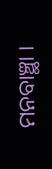ମନବାଞ୍ଛା ।